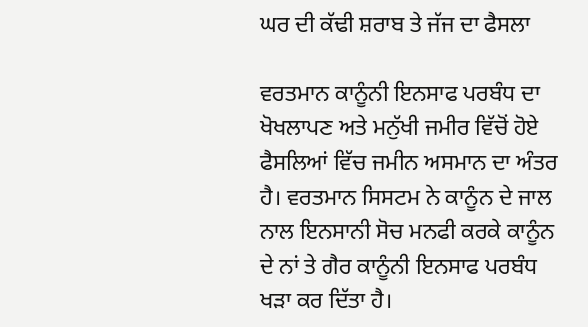ਘਰ ਦੀ ਕੱਢੀ ਸ਼ਰਾਬ ਤੇ ਜੱਜ ਦਾ ਫੈਸਲਾ

ਵਰਤਮਾਨ ਕਾਨੂੰਨੀ ਇਨਸਾਫ ਪਰਬੰਧ ਦਾ ਖੋਖਲਾਪਣ ਅਤੇ ਮਨੁੱਖੀ ਜਮੀਰ ਵਿੱਚੋਂ ਹੋਏ ਫੈਸਲਿਆਂ ਵਿੱਚ ਜਮੀਨ ਅਸਮਾਨ ਦਾ ਅੰਤਰ ਹੈ। ਵਰਤਮਾਨ ਸਿਸਟਮ ਨੇ ਕਾਨੂੰਨ ਦੇ ਜਾਲ ਨਾਲ ਇਨਸਾਨੀ ਸੋਚ ਮਨਫੀ ਕਰਕੇ ਕਾਨੂੰਨ ਦੇ ਨਾਂ ਤੇ ਗੈਰ ਕਾਨੂੰਨੀ ਇਨਸਾਫ ਪਰਬੰਧ ਖੜਾ ਕਰ ਦਿੱਤਾ ਹੈ।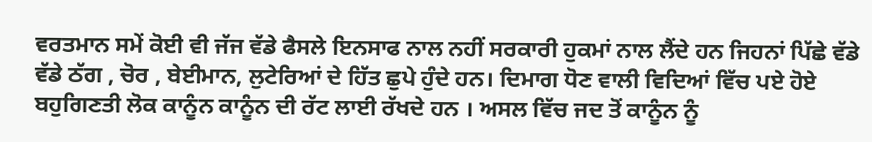ਵਰਤਮਾਨ ਸਮੇਂ ਕੋਈ ਵੀ ਜੱਜ ਵੱਡੇ ਫੈਸਲੇ ਇਨਸਾਫ ਨਾਲ ਨਹੀਂ ਸਰਕਾਰੀ ਹੁਕਮਾਂ ਨਾਲ ਲੈਂਦੇ ਹਨ ਜਿਹਨਾਂ ਪਿੱਛੇ ਵੱਡੇ ਵੱਡੇ ਠੱਗ , ਚੋਰ , ਬੇਈਮਾਨ, ਲੁਟੇਰਿਆਂ ਦੇ ਹਿੱਤ ਛੁਪੇ ਹੁੰਦੇ ਹਨ। ਦਿਮਾਗ ਧੋਣ ਵਾਲੀ ਵਿਦਿਆਂ ਵਿੱਚ ਪਏ ਹੋਏ ਬਹੁਗਿਣਤੀ ਲੋਕ ਕਾਨੂੰਨ ਕਾਨੂੰਨ ਦੀ ਰੱਟ ਲਾਈ ਰੱਖਦੇ ਹਨ । ਅਸਲ ਵਿੱਚ ਜਦ ਤੋਂ ਕਾਨੂੰਨ ਨੂੰ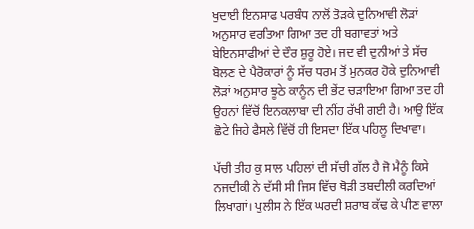ਖੁਦਾਈ ਇਨਸਾਫ ਪਰਬੰਧ ਨਾਲੋਂ ਤੋੜਕੇ ਦੁਨਿਆਵੀ ਲੋੜਾਂ ਅਨੁਸਾਰ ਵਰਤਿਆ ਗਿਆ ਤਦ ਹੀ ਬਗਾਵਤਾਂ ਅਤੇ ਬੇਇਨਸਾਫੀਆਂ ਦੇ ਦੌਰ ਸ਼ੁਰੂ ਹੋਏ। ਜਦ ਵੀ ਦੁਨੀਆਂ ਤੇ ਸੱਚ ਬੋਲਣ ਦੇ ਪੈਰੋਕਾਰਾਂ ਨੂੰ ਸੱਚ ਧਰਮ ਤੋਂ ਮੁਨਕਰ ਹੋਕੇ ਦੁਨਿਆਵੀ ਲੋੜਾਂ ਅਨੁਸਾਰ ਝੂਠੇ ਕਾਨੂੰਨ ਦੀ ਭੇਂਟ ਚੜਾਇਆ ਗਿਆ ਤਦ ਹੀ ਉਹਨਾਂ ਵਿੱਚੋਂ ਇਨਕਲਾਬਾ ਦੀ ਨੀਂਹ ਰੱਖੀ ਗਈ ਹੈ। ਆਉ ਇੱਕ ਛੋਟੇ ਜਿਹੇ ਫੈਸਲੇ ਵਿੱਚੋਂ ਹੀ ਇਸਦਾ ਇੱਕ ਪਹਿਲੂ ਦਿਖਾਵਾ।

ਪੱਚੀ ਤੀਹ ਕੁ ਸਾਲ ਪਹਿਲਾਂ ਦੀ ਸੱਚੀ ਗੱਲ ਹੈ ਜੋ ਮੈਨੂੰ ਕਿਸੇ ਨਜਦੀਕੀ ਨੇ ਦੱਸੀ ਸੀ ਜਿਸ ਵਿੱਚ ਥੋੜੀ ਤਬਦੀਲੀ ਕਰਦਿਆਂ ਲਿਖਾਗਾਂ। ਪੁਲੀਸ ਨੇ ਇੱਕ ਘਰਦੀ ਸ਼ਰਾਬ ਕੱਢ ਕੇ ਪੀਣ ਵਾਲਾ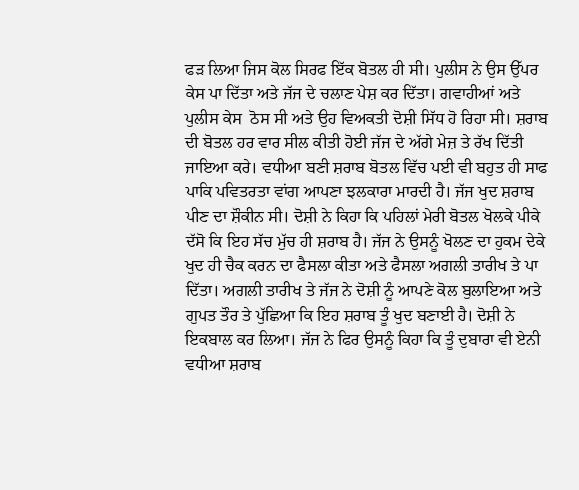ਫੜ ਲਿਆ ਜਿਸ ਕੋਲ ਸਿਰਫ ਇੱਕ ਬੋਤਲ ਹੀ ਸੀ। ਪੁਲੀਸ ਨੇ ਉਸ ਉੱਪਰ ਕੇਸ ਪਾ ਦਿੱਤਾ ਅਤੇ ਜੱਜ ਦੇ ਚਲਾਣ ਪੇਸ਼ ਕਰ ਦਿੱਤਾ। ਗਵਾਹੀਆਂ ਅਤੇ ਪੁਲੀਸ ਕੇਸ  ਠੋਸ ਸੀ ਅਤੇ ਉਹ ਵਿਅਕਤੀ ਦੋਸ਼ੀ ਸਿੱਧ ਹੋ ਰਿਹਾ ਸੀ। ਸ਼ਰਾਬ ਦੀ ਬੋਤਲ ਹਰ ਵਾਰ ਸੀਲ ਕੀਤੀ ਹੋਈ ਜੱਜ ਦੇ ਅੱਗੇ ਮੇਜ਼ ਤੇ ਰੱਖ ਦਿੱਤੀ ਜਾਇਆ ਕਰੇ। ਵਧੀਆ ਬਣੀ ਸ਼ਰਾਬ ਬੋਤਲ ਵਿੱਚ ਪਈ ਵੀ ਬਹੁਤ ਹੀ ਸਾਫ ਪਾਕਿ ਪਵਿਤਰਤਾ ਵਾਂਗ ਆਪਣਾ ਝਲਕਾਰਾ ਮਾਰਦੀ ਹੈ। ਜੱਜ ਖੁਦ ਸ਼ਰਾਬ ਪੀਣ ਦਾ ਸ਼ੌਕੀਨ ਸੀ। ਦੋਸ਼ੀ ਨੇ ਕਿਹਾ ਕਿ ਪਹਿਲਾਂ ਮੇਰੀ ਬੋਤਲ ਖੋਲਕੇ ਪੀਕੇ ਦੱਸੋ ਕਿ ਇਹ ਸੱਚ ਮੁੱਚ ਹੀ ਸ਼ਰਾਬ ਹੈ। ਜੱਜ ਨੇ ਉਸਨੂੰ ਖੋਲਣ ਦਾ ਹੁਕਮ ਦੇਕੇ ਖੁਦ ਹੀ ਚੈਕ ਕਰਨ ਦਾ ਫੈਸਲਾ ਕੀਤਾ ਅਤੇ ਫੈਸਲਾ ਅਗਲੀ ਤਾਰੀਖ ਤੇ ਪਾ ਦਿੱਤਾ। ਅਗਲੀ ਤਾਰੀਖ ਤੇ ਜੱਜ ਨੇ ਦੋਸ਼ੀ ਨੂੰ ਆਪਣੇ ਕੋਲ ਬੁਲਾਇਆ ਅਤੇ ਗੁਪਤ ਤੌਰ ਤੇ ਪੁੱਛਿਆ ਕਿ ਇਹ ਸ਼ਰਾਬ ਤੂੰ ਖੁਦ ਬਣਾਈ ਹੈ। ਦੋਸ਼ੀ ਨੇ ਇਕਬਾਲ ਕਰ ਲਿਆ। ਜੱਜ ਨੇ ਫਿਰ ਉਸਨੂੰ ਕਿਹਾ ਕਿ ਤੂੰ ਦੁਬਾਰਾ ਵੀ ਏਨੀ ਵਧੀਆ ਸ਼ਰਾਬ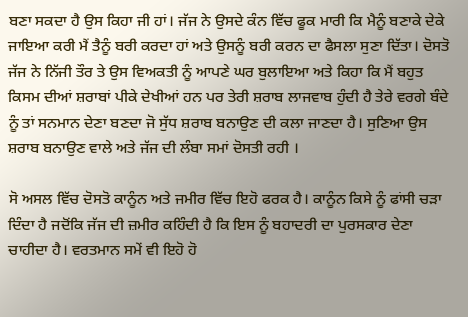ਬਣਾ ਸਕਦਾ ਹੈ ਉਸ ਕਿਹਾ ਜੀ ਹਾਂ। ਜੱਜ ਨੇ ਉਸਦੇ ਕੰਨ ਵਿੱਚ ਫੂਕ ਮਾਰੀ ਕਿ ਮੈਨੂੰ ਬਣਾਕੇ ਦੇਕੇ ਜਾਇਆ ਕਰੀ ਮੈਂ ਤੈਨੂੰ ਬਰੀ ਕਰਦਾ ਹਾਂ ਅਤੇ ਉਸਨੂੰ ਬਰੀ ਕਰਨ ਦਾ ਫੈਸਲਾ ਸੁਣਾ ਦਿੱਤਾ। ਦੋਸਤੋ ਜੱਜ ਨੇ ਨਿੱਜੀ ਤੌਰ ਤੇ ਉਸ ਵਿਅਕਤੀ ਨੂੰ ਆਪਣੇ ਘਰ ਬੁਲਾਇਆ ਅਤੇ ਕਿਹਾ ਕਿ ਮੈਂ ਬਹੁਤ ਕਿਸਮ ਦੀਆਂ ਸ਼ਰਾਬਾਂ ਪੀਕੇ ਦੇਖੀਆਂ ਹਨ ਪਰ ਤੇਰੀ ਸ਼ਰਾਬ ਲਾਜਵਾਬ ਹੁੰਦੀ ਹੈ ਤੇਰੇ ਵਰਗੇ ਬੰਦੇ ਨੂੰ ਤਾਂ ਸਨਮਾਨ ਦੇਣਾ ਬਣਦਾ ਜੋ ਸੁੱਧ ਸ਼ਰਾਬ ਬਨਾਉਣ ਦੀ ਕਲਾ ਜਾਣਦਾ ਹੈ। ਸੁਣਿਆ ਉਸ ਸ਼ਰਾਬ ਬਨਾਉਣ ਵਾਲੇ ਅਤੇ ਜੱਜ ਦੀ ਲੰਬਾ ਸਮਾਂ ਦੋਸਤੀ ਰਹੀ ।

ਸੋ ਅਸਲ ਵਿੱਚ ਦੋਸਤੋ ਕਾਨੂੰਨ ਅਤੇ ਜਮੀਰ ਵਿੱਚ ਇਹੋ ਫਰਕ ਹੈ। ਕਾਨੂੰਨ ਕਿਸੇ ਨੂੰ ਫਾਂਸੀ ਚੜਾ ਦਿੰਦਾ ਹੈ ਜਦੋਂਕਿ ਜੱਜ ਦੀ ਜ਼ਮੀਰ ਕਹਿੰਦੀ ਹੈ ਕਿ ਇਸ ਨੂੰ ਬਹਾਦਰੀ ਦਾ ਪੁਰਸਕਾਰ ਦੇਣਾ ਚਾਹੀਦਾ ਹੈ। ਵਰਤਮਾਨ ਸਮੇਂ ਵੀ ਇਹੋ ਹੋ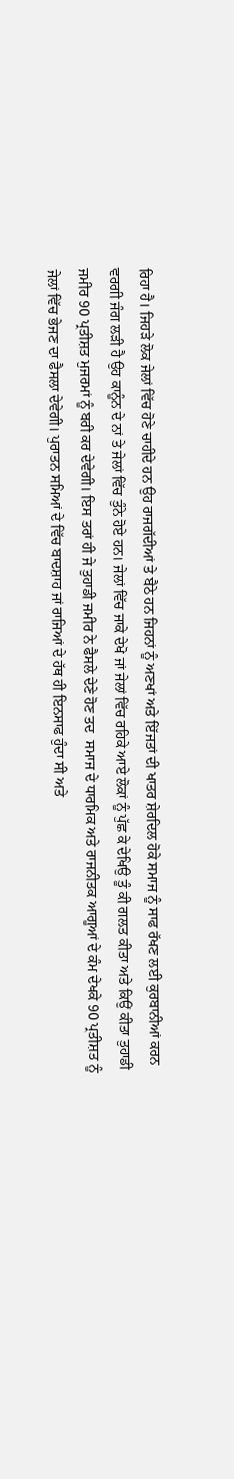ਰਿਹਾ ਹੈ। ਜਿਹੜੇ ਲੋਕ ਜੇਲਾਂ ਵਿੱਚ ਹੋਣੇ ਚਾਹੀਦੇ ਹਨ ਉਹ ਰਾਜਗੱਦੀਆਂ ਤੇ ਬੈਠੇ ਹਨ ਜਿਹਨਾਂ ਨੂੰ ਅਣਖਾਂ ਅਤੇ ਇੱਜਤਾਂ ਦੀ ਖਾਤਰ ਸ਼ੇਰਦਿਲ ਹੋਕੇ ਸਮਾਜ ਨੂੰ ਸਾਫ ਰੱਖਣ ਲਈ ਕੁਰਬਾਨੀਆਂ ਕਰਨ ਵਰਗੀ ਜੰਗ ਲੜੀ ਹੈ ਉਹ ਕਾਨੂੰਨ ਦੇ ਨਾਂ ਤੇ ਜੇਲਾਂ ਵਿੱਚ ਤੁੰਨੇ ਹੋਏ ਹਨ। ਜੇਲਾਂ ਵਿੱਚ ਜਾਕੇ ਦੇਖੋ ਜਾਂ ਜੇਲਾਂ ਵਿੱਚ ਰਹਿਕੇ ਆਏ ਲੋਕਾਂ ਨੂੰ ਪੁੱਛ ਕੇ ਦੇਖਿਉ ਤੂੰ ਕੀ ਗਲਤ ਕੀਤਾ ਅਤੇ ਕਿਉਂ ਕੀਤਾ ਤੁਹਾਡੀ ਜਮੀਰ 90 ਪ੍ਰਤੀਸ਼ਤ ਮੁਜਰਮਾਂ ਨੂੰ ਬਰੀ ਕਰ ਦੇਵੇਗੀ। ਇਸ ਤਰਾਂ ਹੀ ਜੇ ਤੁਹਾਡੀ ਜਮੀਰ ਨੇ ਫੈਸਲੇ ਦੇਣੇ ਹੋਣ ਤਦ  ਸਮਾਜ ਦੇ ਧਾਰਮਿਕ ਅਤੇ ਰਾਜਨੀਤਕ ਆਗੂਆਂ ਦੇ ਕੰਮ ਦੇਖਕੇ 90 ਪ੍ਰਤੀਸ਼ਤ ਨੂੰ ਜੇਲਾਂ ਵਿੱਚ ਭੇਜਣ ਦਾ ਫੈਸਲਾ ਦੇਵੇਗੀ। ਪੁਰਾਤਨ ਸਮਿਆਂ ਦੇ ਵਿੱਚ ਬਾਦਸ਼ਾਹ ਜਾਂ ਰਾਜਿਆਂ ਦੇ ਹੱਥ ਹੀ ਇਨਸਾਫ ਹੁੰਦਾ ਸੀ ਅਤੇ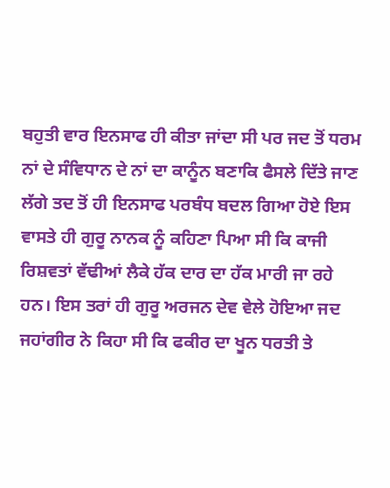ਬਹੁਤੀ ਵਾਰ ਇਨਸਾਫ ਹੀ ਕੀਤਾ ਜਾਂਦਾ ਸੀ ਪਰ ਜਦ ਤੋਂ ਧਰਮ ਨਾਂ ਦੇ ਸੰਵਿਧਾਨ ਦੇ ਨਾਂ ਦਾ ਕਾਨੂੰਨ ਬਣਾਕਿ ਫੈਸਲੇ ਦਿੱਤੇ ਜਾਣ ਲੱਗੇ ਤਦ ਤੋਂ ਹੀ ਇਨਸਾਫ ਪਰਬੰਧ ਬਦਲ ਗਿਆ ਹੋਏ ਇਸ ਵਾਸਤੇ ਹੀ ਗੁਰੂ ਨਾਨਕ ਨੂੰ ਕਹਿਣਾ ਪਿਆ ਸੀ ਕਿ ਕਾਜੀ ਰਿਸ਼ਵਤਾਂ ਵੱਢੀਆਂ ਲੈਕੇ ਹੱਕ ਦਾਰ ਦਾ ਹੱਕ ਮਾਰੀ ਜਾ ਰਹੇ ਹਨ। ਇਸ ਤਰਾਂ ਹੀ ਗੁਰੂ ਅਰਜਨ ਦੇਵ ਵੇਲੇ ਹੋਇਆ ਜਦ ਜਹਾਂਗੀਰ ਨੇ ਕਿਹਾ ਸੀ ਕਿ ਫਕੀਰ ਦਾ ਖੂਨ ਧਰਤੀ ਤੇ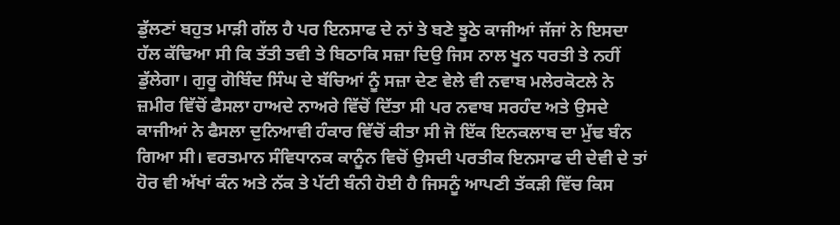ਡੁੱਲਣਾਂ ਬਹੁਤ ਮਾੜੀ ਗੱਲ ਹੈ ਪਰ ਇਨਸਾਫ ਦੇ ਨਾਂ ਤੇ ਬਣੇ ਝੂਠੇ ਕਾਜੀਆਂ ਜੱਜਾਂ ਨੇ ਇਸਦਾ ਹੱਲ ਕੱਢਿਆ ਸੀ ਕਿ ਤੱਤੀ ਤਵੀ ਤੇ ਬਿਠਾਕਿ ਸਜ਼ਾ ਦਿਉ ਜਿਸ ਨਾਲ ਖੂਨ ਧਰਤੀ ਤੇ ਨਹੀਂ ਡੁੱਲੇਗਾ। ਗੁਰੂ ਗੋਬਿੰਦ ਸਿੰਘ ਦੇ ਬੱਚਿਆਂ ਨੂੰ ਸਜ਼ਾ ਦੇਣ ਵੇਲੇ ਵੀ ਨਵਾਬ ਮਲੇਰਕੋਟਲੇ ਨੇ ਜ਼ਮੀਰ ਵਿੱਚੋਂ ਫੈਸਲਾ ਹਾਅਦੇ ਨਾਅਰੇ ਵਿੱਚੋਂ ਦਿੱਤਾ ਸੀ ਪਰ ਨਵਾਬ ਸਰਹੰਦ ਅਤੇ ਉਸਦੇ ਕਾਜੀਆਂ ਨੇ ਫੈਸਲਾ ਦੁਨਿਆਵੀ ਹੰਕਾਰ ਵਿੱਚੋਂ ਕੀਤਾ ਸੀ ਜੋ ਇੱਕ ਇਨਕਲਾਬ ਦਾ ਮੁੱਢ ਬੰਨ ਗਿਆ ਸੀ। ਵਰਤਮਾਨ ਸੰਵਿਧਾਨਕ ਕਾਨੂੰਨ ਵਿਚੋਂ ਉਸਦੀ ਪਰਤੀਕ ਇਨਸਾਫ ਦੀ ਦੇਵੀ ਦੇ ਤਾਂ ਹੋਰ ਵੀ ਅੱਖਾਂ ਕੰਨ ਅਤੇ ਨੱਕ ਤੇ ਪੱਟੀ ਬੰਨੀ ਹੋਈ ਹੈ ਜਿਸਨੂੰ ਆਪਣੀ ਤੱਕੜੀ ਵਿੱਚ ਕਿਸ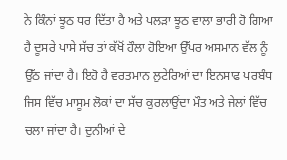ਨੇ ਕਿੰਨਾਂ ਝੂਠ ਧਰ ਦਿੱਤਾ ਹੈ ਅਤੇ ਪਲੜਾ ਝੂਠ ਵਾਲਾ ਭਾਰੀ ਹੋ ਗਿਆ ਹੈ ਦੂਸਰੇ ਪਾਸੇ ਸੱਚ ਤਾਂ ਕੱਖੋਂ ਹੌਲਾ ਹੋਇਆ ਉੱਪਰ ਅਸਮਾਨ ਵੱਲ ਨੂੰ ਉੱਠ ਜਾਂਦਾ ਹੈ। ਇਹੋ ਹੈ ਵਰਤਮਾਨ ਲੁਟੇਰਿਆਂ ਦਾ ਇਨਸਾਫ ਪਰਬੰਧ ਜਿਸ ਵਿੱਚ ਮਾਸੂਮ ਲੋਕਾਂ ਦਾ ਸੱਚ ਕੁਰਲਾਉਂਦਾ ਮੌਤ ਅਤੇ ਜੇਲਾਂ ਵਿੱਚ ਚਲਾ ਜਾਂਦਾ ਹੈ। ਦੁਨੀਆਂ ਦੇ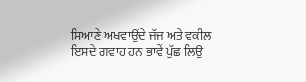ਸਿਆਣੇ ਅਖਵਾਉਂਦੇ ਜੱਜ ਅਤੇ ਵਕੀਲ ਇਸਦੇ ਗਵਾਹ ਹਨ ਭਾਵੇਂ ਪੁੱਛ ਲਿਉ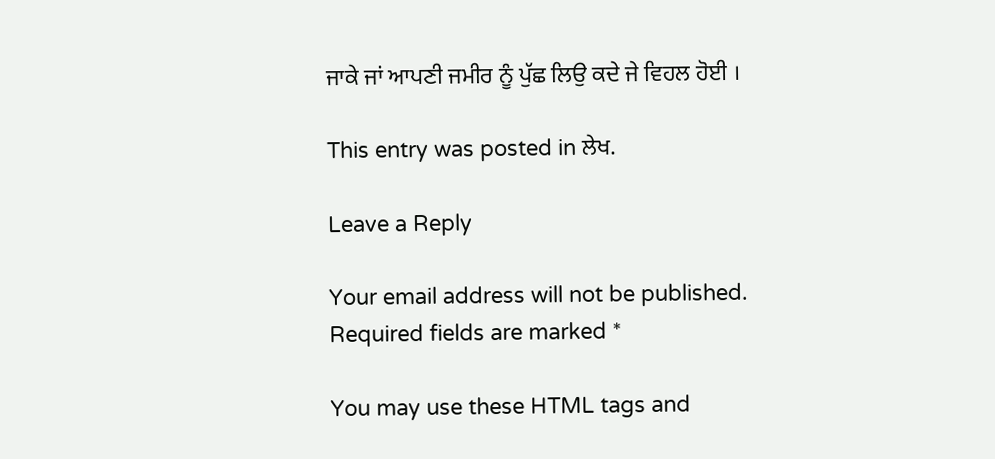ਜਾਕੇ ਜਾਂ ਆਪਣੀ ਜਮੀਰ ਨੂੰ ਪੁੱਛ ਲਿਉ ਕਦੇ ਜੇ ਵਿਹਲ ਹੋਈ ।

This entry was posted in ਲੇਖ.

Leave a Reply

Your email address will not be published. Required fields are marked *

You may use these HTML tags and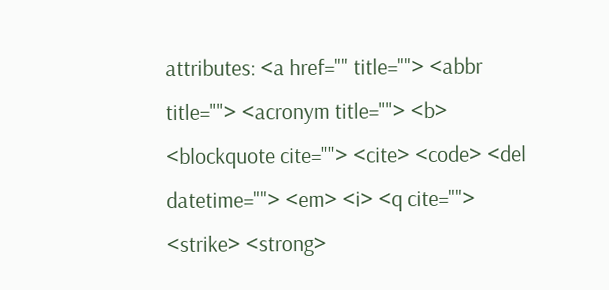attributes: <a href="" title=""> <abbr title=""> <acronym title=""> <b> <blockquote cite=""> <cite> <code> <del datetime=""> <em> <i> <q cite=""> <strike> <strong>